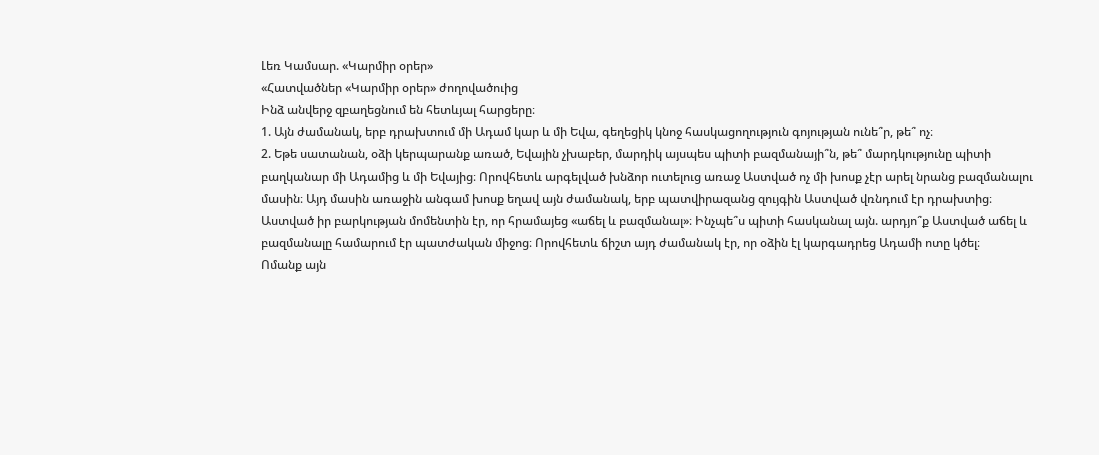Լեռ Կամսար. «Կարմիր օրեր»
«Հատվածներ «Կարմիր օրեր» ժողովածուից
Ինձ անվերջ զբաղեցնում են հետևյալ հարցերը։
1. Այն ժամանակ, երբ դրախտում մի Ադամ կար և մի Եվա, գեղեցիկ կնոջ հասկացողություն գոյության ունե՞ր, թե՞ ոչ։
2. Եթե սատանան, օձի կերպարանք առած, Եվային չխաբեր, մարդիկ այսպես պիտի բազմանայի՞ն, թե՞ մարդկությունը պիտի բաղկանար մի Ադամից և մի Եվայից։ Որովհետև արգելված խնձոր ուտելուց առաջ Աստված ոչ մի խոսք չէր արել նրանց բազմանալու մասին։ Այդ մասին առաջին անգամ խոսք եղավ այն ժամանակ, երբ պատվիրազանց զույգին Աստված վռնդում էր դրախտից։
Աստված իր բարկության մոմենտին էր, որ հրամայեց «աճել և բազմանալ»։ Ինչպե՞ս պիտի հասկանալ այն. արդյո՞ք Աստված աճել և բազմանալը համարում էր պատժական միջոց։ Որովհետև ճիշտ այդ ժամանակ էր, որ օձին էլ կարգադրեց Ադամի ոտը կծել։
Ոմանք այն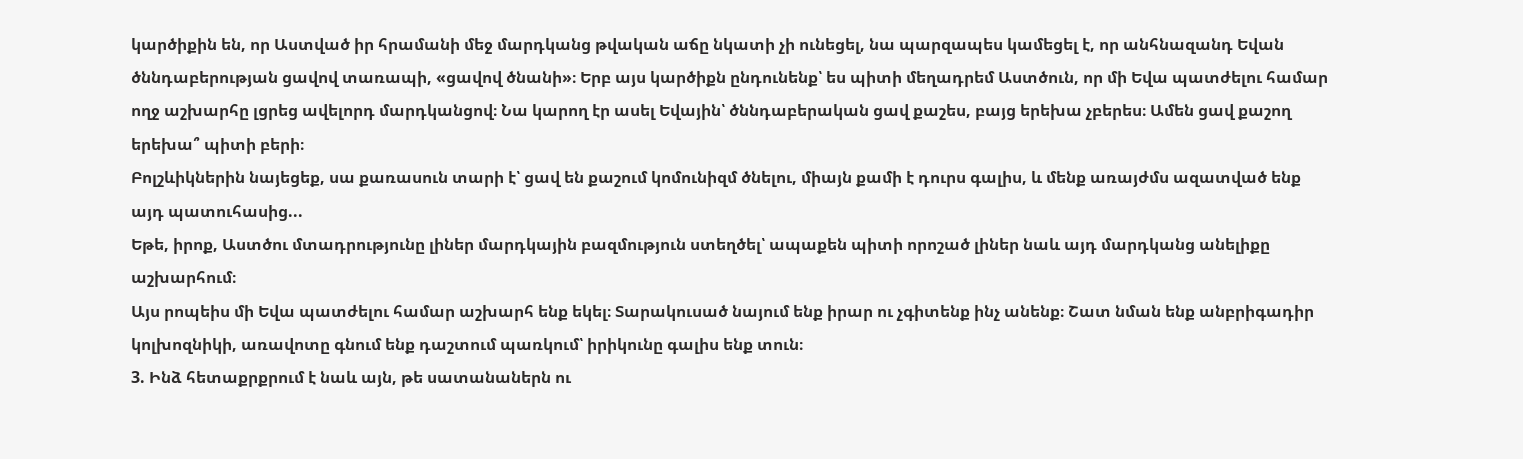կարծիքին են, որ Աստված իր հրամանի մեջ մարդկանց թվական աճը նկատի չի ունեցել, նա պարզապես կամեցել է, որ անհնազանդ Եվան ծննդաբերության ցավով տառապի, «ցավով ծնանի»։ Երբ այս կարծիքն ընդունենք՝ ես պիտի մեղադրեմ Աստծուն, որ մի Եվա պատժելու համար ողջ աշխարհը լցրեց ավելորդ մարդկանցով։ Նա կարող էր ասել Եվային՝ ծննդաբերական ցավ քաշես, բայց երեխա չբերես։ Ամեն ցավ քաշող երեխա՞ պիտի բերի։
Բոլշևիկներին նայեցեք, սա քառասուն տարի է՝ ցավ են քաշում կոմունիզմ ծնելու, միայն քամի է դուրս գալիս, և մենք առայժմս ազատված ենք այդ պատուհասից...
Եթե, իրոք, Աստծու մտադրությունը լիներ մարդկային բազմություն ստեղծել՝ ապաքեն պիտի որոշած լիներ նաև այդ մարդկանց անելիքը աշխարհում։
Այս րոպեիս մի Եվա պատժելու համար աշխարհ ենք եկել։ Տարակուսած նայում ենք իրար ու չգիտենք ինչ անենք։ Շատ նման ենք անբրիգադիր կոլխոզնիկի, առավոտը գնում ենք դաշտում պառկում՝ իրիկունը գալիս ենք տուն։
3. Ինձ հետաքրքրում է նաև այն, թե սատանաներն ու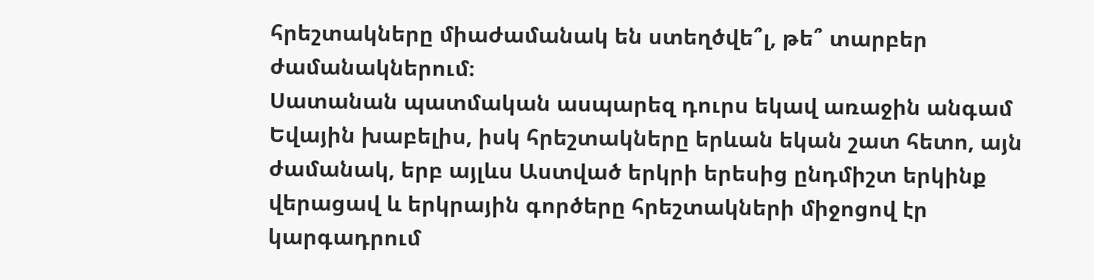հրեշտակները միաժամանակ են ստեղծվե՞լ, թե՞ տարբեր ժամանակներում։
Սատանան պատմական ասպարեզ դուրս եկավ առաջին անգամ Եվային խաբելիս, իսկ հրեշտակները երևան եկան շատ հետո, այն ժամանակ, երբ այլևս Աստված երկրի երեսից ընդմիշտ երկինք վերացավ և երկրային գործերը հրեշտակների միջոցով էր կարգադրում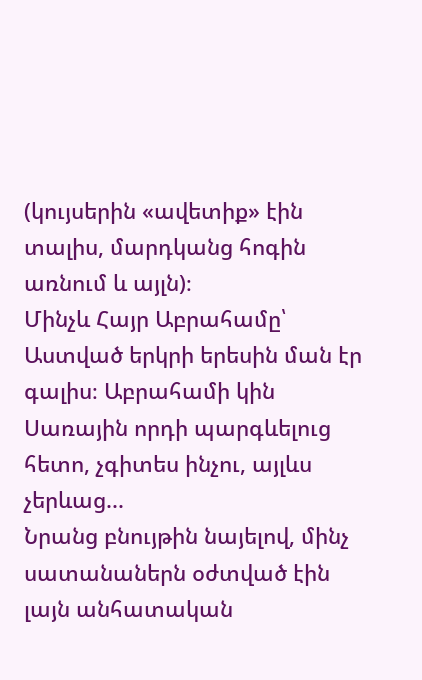(կույսերին «ավետիք» էին տալիս, մարդկանց հոգին առնում և այլն)։
Մինչև Հայր Աբրահամը՝ Աստված երկրի երեսին ման էր գալիս։ Աբրահամի կին Սառային որդի պարգևելուց հետո, չգիտես ինչու, այլևս չերևաց...
Նրանց բնույթին նայելով, մինչ սատանաներն օժտված էին լայն անհատական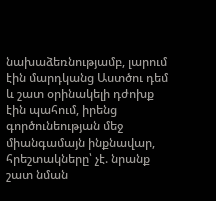նախաձեռնությամբ, լարում էին մարդկանց Աստծու դեմ և շատ օրինակելի դժոխք էին պահում, իրենց գործունեության մեջ միանգամայն ինքնավար, հրեշտակները՝ չէ. նրանք շատ նման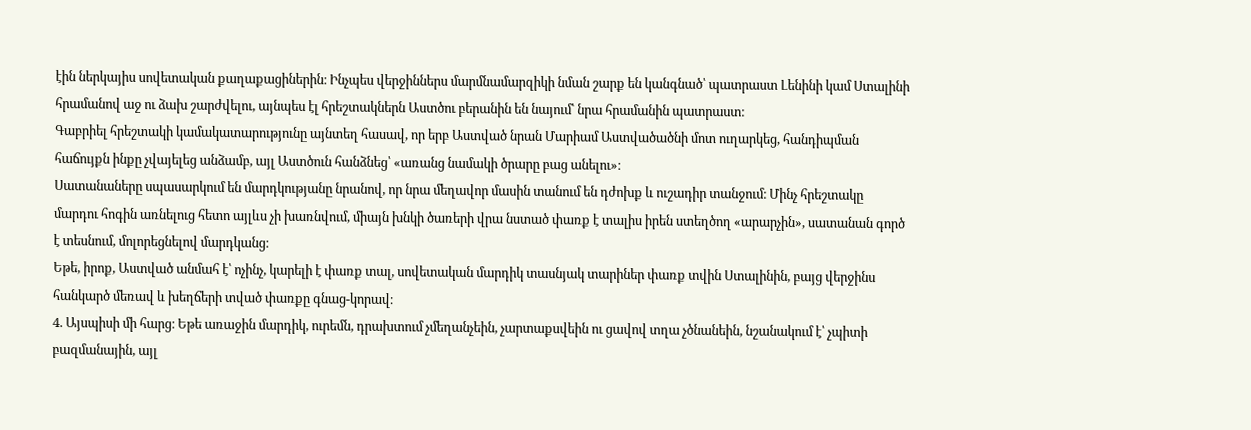էին ներկայիս սովետական քաղաքացիներին։ Ինչպես վերջիններս մարմնամարզիկի նման շարք են կանգնած՝ պատրաստ Լենինի կամ Ստալինի հրամանով աջ ու ձախ շարժվելու, այնպես էլ հրեշտակներն Աստծու բերանին են նայում՝ նրա հրամանին պատրաստ։
Գաբրիել հրեշտակի կամակատարությունը այնտեղ հասավ, որ երբ Աստված նրան Մարիամ Աստվածածնի մոտ ուղարկեց, հանդիպման հաճույքն ինքը չվայելեց անձամբ, այլ Աստծուն հանձնեց՝ «առանց նամակի ծրարը բաց անելու»։
Սատանաները սպասարկում են մարդկությանը նրանով, որ նրա մեղավոր մասին տանում են դժոխք և ուշադիր տանջում։ Մինչ հրեշտակը մարդու հոգին առնելուց հետո այլևս չի խառնվում, միայն խնկի ծառերի վրա նստած փառք է տալիս իրեն ստեղծող «արարչին», սատանան գործ է տեսնում, մոլորեցնելով մարդկանց։
Եթե, իրոք, Աստված անմահ է՝ ոչինչ, կարելի է փառք տալ, սովետական մարդիկ տասնյակ տարիներ փառք տվին Ստալինին, բայց վերջինս հանկարծ մեռավ և խեղճերի տված փառքը գնաց-կորավ։
4. Այսպիսի մի հարց։ Եթե առաջին մարդիկ, ուրեմն, դրախտում չմեղանչեին, չարտաքսվեին ու ցավով տղա չծնանեին, նշանակում է՝ չպիտի բազմանային, այլ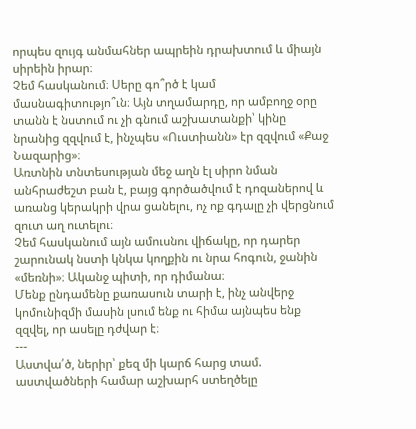որպես զույգ անմահներ ապրեին դրախտում և միայն սիրեին իրար։
Չեմ հասկանում։ Սերը գո՞րծ է կամ մասնագիտությո՞ւն։ Այն տղամարդը, որ ամբողջ օրը տանն է նստում ու չի գնում աշխատանքի՝ կինը նրանից զզվում է, ինչպես «Ուստիանն» էր զզվում «Քաջ Նազարից»։
Առտնին տնտեսության մեջ աղն էլ սիրո նման անհրաժեշտ բան է, բայց գործածվում է դոզաներով և առանց կերակրի վրա ցանելու, ոչ ոք գդալը չի վերցնում զուտ աղ ուտելու։
Չեմ հասկանում այն ամուսնու վիճակը, որ դարեր շարունակ նստի կնկա կողքին ու նրա հոգուն, ջանին «մեռնի»։ Ականջ պիտի, որ դիմանա։
Մենք ընդամենը քառասուն տարի է, ինչ անվերջ կոմունիզմի մասին լսում ենք ու հիմա այնպես ենք զզվել, որ ասելը դժվար է։
---
Աստվա՛ծ, ներիր՝ քեզ մի կարճ հարց տամ. աստվածների համար աշխարհ ստեղծելը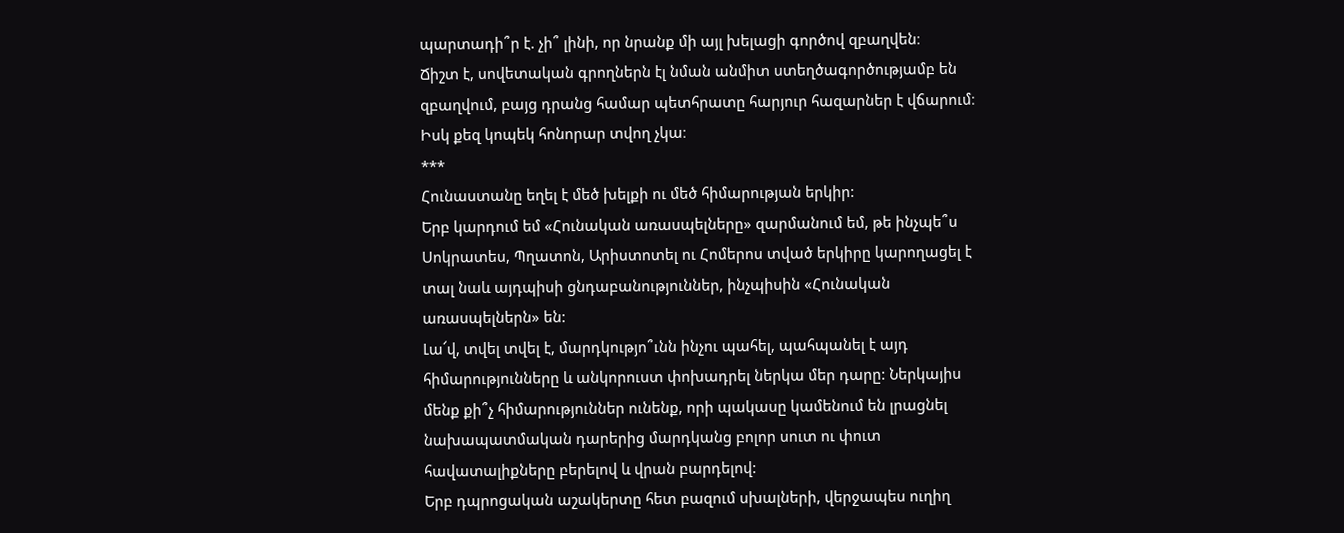պարտադի՞ր է. չի՞ լինի, որ նրանք մի այլ խելացի գործով զբաղվեն։
Ճիշտ է, սովետական գրողներն էլ նման անմիտ ստեղծագործությամբ են զբաղվում, բայց դրանց համար պետհրատը հարյուր հազարներ է վճարում։
Իսկ քեզ կոպեկ հոնորար տվող չկա։
***
Հունաստանը եղել է մեծ խելքի ու մեծ հիմարության երկիր:
Երբ կարդում եմ «Հունական առասպելները» զարմանում եմ, թե ինչպե՞ս Սոկրատես, Պղատոն, Արիստոտել ու Հոմերոս տված երկիրը կարողացել է տալ նաև այդպիսի ցնդաբանություններ, ինչպիսին «Հունական առասպելներն» են:
Լա՜վ, տվել տվել է, մարդկությո՞ւնն ինչու պահել, պահպանել է այդ հիմարությունները և անկորուստ փոխադրել ներկա մեր դարը: Ներկայիս մենք քի՞չ հիմարություններ ունենք, որի պակասը կամենում են լրացնել նախապատմական դարերից մարդկանց բոլոր սուտ ու փուտ հավատալիքները բերելով և վրան բարդելով:
Երբ դպրոցական աշակերտը հետ բազում սխալների, վերջապես ուղիղ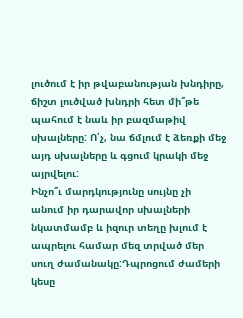լուծում է իր թվաբանության խնդիրը, ճիշտ լուծված խնդրի հետ մի՞թե պահում է նաև իր բազմաթիվ սխալները: Ո՛չ, նա ճմլում է ձեռքի մեջ այդ սխալները և գցում կրակի մեջ այրվելու:
Ինչո՞ւ մարդկությունը սույնը չի անում իր դարավոր սխալների նկատմամբ և իզուր տեղը խլում է ապրելու համար մեզ տրված մեր սուղ ժամանակը:Դպրոցում ժամերի կեսը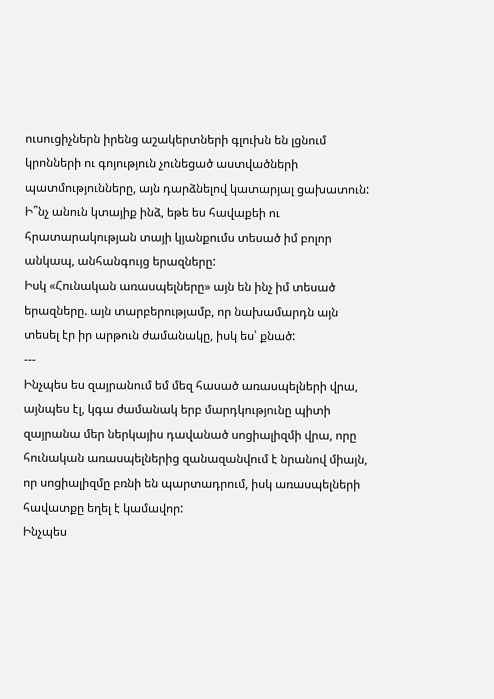ուսուցիչներն իրենց աշակերտների գլուխն են լցնում կրոնների ու գոյություն չունեցած աստվածների պատմությունները, այն դարձնելով կատարյալ ցախատուն:
Ի՞նչ անուն կտայիք ինձ, եթե ես հավաքեի ու հրատարակության տայի կյանքումս տեսած իմ բոլոր անկապ, անհանգույց երազները:
Իսկ «Հունական առասպելները» այն են ինչ իմ տեսած երազները. այն տարբերությամբ, որ նախամարդն այն տեսել էր իր արթուն ժամանակը, իսկ ես՝ քնած:
---
Ինչպես ես զայրանում եմ մեզ հասած առասպելների վրա, այնպես էլ, կգա ժամանակ երբ մարդկությունը պիտի զայրանա մեր ներկայիս դավանած սոցիալիզմի վրա, որը հունական առասպելներից զանազանվում է նրանով միայն, որ սոցիալիզմը բռնի են պարտադրում, իսկ առասպելների հավատքը եղել է կամավոր:
Ինչպես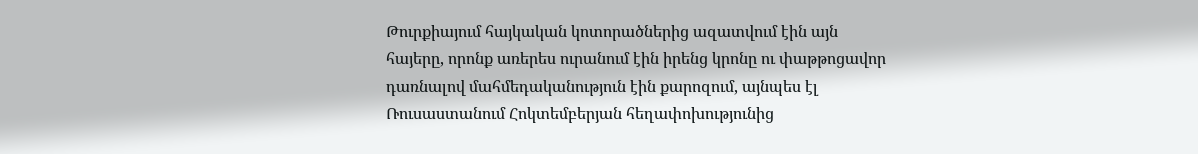Թուրքիայում հայկական կոտորածներից ազատվում էին այն հայերը, որոնք առերես ուրանում էին իրենց կրոնը ու փաթթոցավոր դառնալով մահմեդականություն էին քարոզում, այնպես էլ Ռուսաստանում Հոկտեմբերյան հեղափոխությունից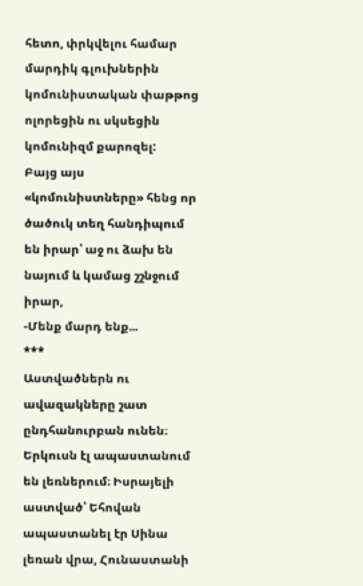հետո, փրկվելու համար մարդիկ գլուխներին կոմունիստական փաթթոց ոլորեցին ու սկսեցին կոմունիզմ քարոզել:
Բայց այս «կոմունիստները» հենց որ ծածուկ տեղ հանդիպում են իրար՝ աջ ու ձախ են նայում և կամաց շշնջում իրար,
-Մենք մարդ ենք...
***
Աստվածներն ու ավազակները շատ ընդհանուրբան ունեն։ Երկուսն էլ ապաստանում են լեռներում։ Իսրայելի աստված՝ Եհովան ապաստանել էր Սինա լեռան վրա, Հունաստանի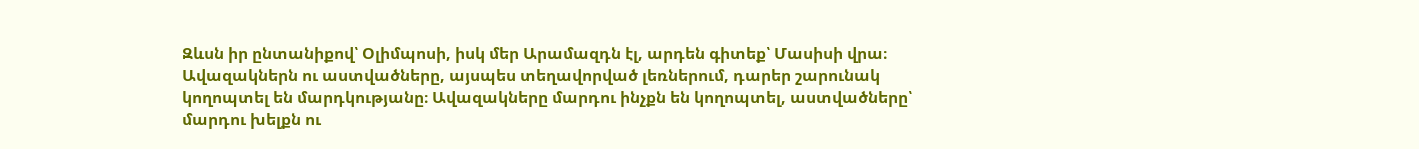Զևսն իր ընտանիքով՝ Օլիմպոսի, իսկ մեր Արամազդն էլ, արդեն գիտեք՝ Մասիսի վրա։
Ավազակներն ու աստվածները, այսպես տեղավորված լեռներում, դարեր շարունակ կողոպտել են մարդկությանը։ Ավազակները մարդու ինչքն են կողոպտել, աստվածները՝ մարդու խելքն ու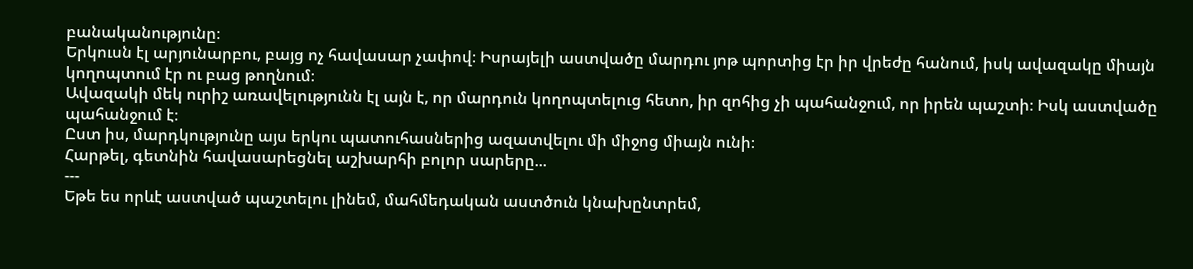բանականությունը։
Երկուսն էլ արյունարբու, բայց ոչ հավասար չափով։ Իսրայելի աստվածը մարդու յոթ պորտից էր իր վրեժը հանում, իսկ ավազակը միայն կողոպտում էր ու բաց թողնում։
Ավազակի մեկ ուրիշ առավելությունն էլ այն է, որ մարդուն կողոպտելուց հետո, իր զոհից չի պահանջում, որ իրեն պաշտի։ Իսկ աստվածը պահանջում է։
Ըստ իս, մարդկությունը այս երկու պատուհասներից ազատվելու մի միջոց միայն ունի։
Հարթել, գետնին հավասարեցնել աշխարհի բոլոր սարերը...
---
Եթե ես որևէ աստված պաշտելու լինեմ, մահմեդական աստծուն կնախընտրեմ,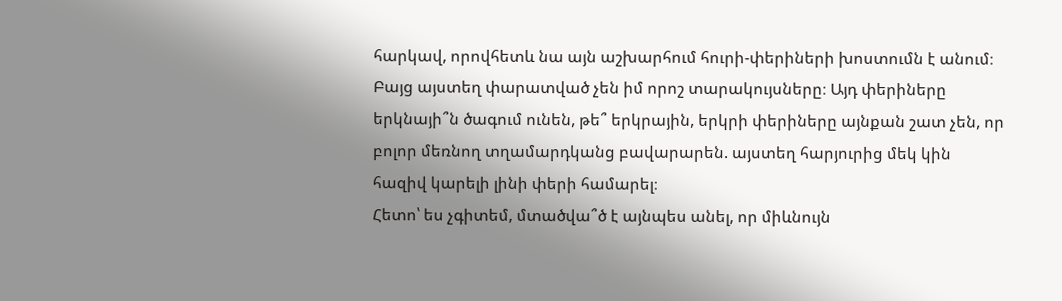հարկավ, որովհետև նա այն աշխարհում հուրի-փերիների խոստումն է անում։ Բայց այստեղ փարատված չեն իմ որոշ տարակույսները։ Այդ փերիները երկնայի՞ն ծագում ունեն, թե՞ երկրային, երկրի փերիները այնքան շատ չեն, որ բոլոր մեռնող տղամարդկանց բավարարեն. այստեղ հարյուրից մեկ կին հազիվ կարելի լինի փերի համարել։
Հետո՝ ես չգիտեմ, մտածվա՞ծ է այնպես անել, որ միևնույն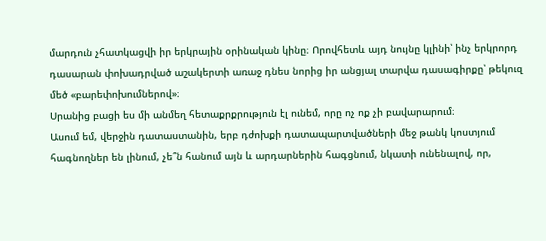մարդուն չհատկացվի իր երկրային օրինական կինը։ Որովհետև այդ նույնը կլինի՝ ինչ երկրորդ դասարան փոխադրված աշակերտի առաջ դնես նորից իր անցյալ տարվա դասագիրքը՝ թեկուզ մեծ «բարեփոխումներով»։
Սրանից բացի ես մի անմեղ հետաքրքրություն էլ ունեմ, որը ոչ ոք չի բավարարում։
Ասում եմ, վերջին դատաստանին, երբ դժոխքի դատապարտվածների մեջ թանկ կոստյում հագնողներ են լինում, չե՞ն հանում այն և արդարներին հագցնում, նկատի ունենալով, որ,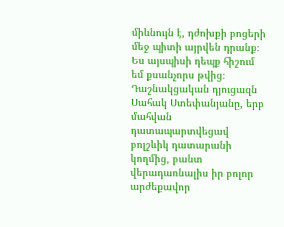միևնույն է, դժոխքի բոցերի մեջ պիտի այրվեն դրանք։
Ես այսպիսի դեպք հիշում եմ քսանչորս թվից։
Դաշնակցական դյուցազն Սահակ Ստեփանյանը, երբ մահվան դատապարտվեցավ բոլշևիկ դատարանի կողմից, բանտ վերադառնալիս իր բոլոր արժեքավոր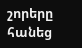շորերը հանեց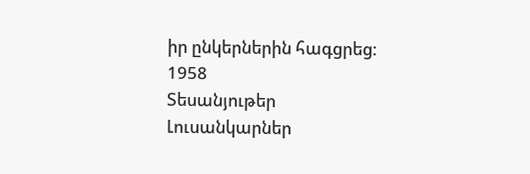իր ընկերներին հագցրեց։
1958
Տեսանյութեր
Լուսանկարներ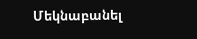Մեկնաբանել